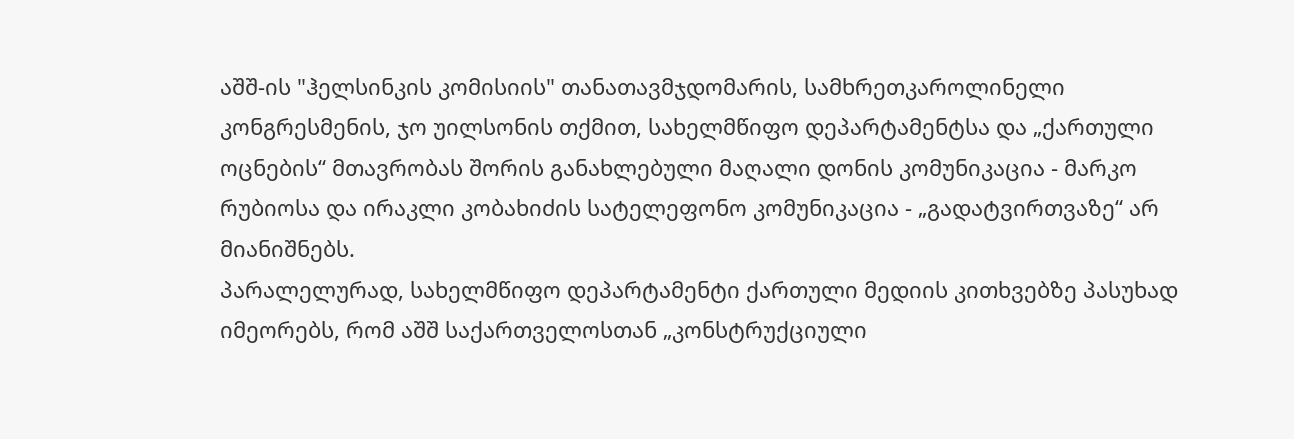აშშ-ის "ჰელსინკის კომისიის" თანათავმჯდომარის, სამხრეთკაროლინელი კონგრესმენის, ჯო უილსონის თქმით, სახელმწიფო დეპარტამენტსა და „ქართული ოცნების“ მთავრობას შორის განახლებული მაღალი დონის კომუნიკაცია - მარკო რუბიოსა და ირაკლი კობახიძის სატელეფონო კომუნიკაცია - „გადატვირთვაზე“ არ მიანიშნებს.
პარალელურად, სახელმწიფო დეპარტამენტი ქართული მედიის კითხვებზე პასუხად იმეორებს, რომ აშშ საქართველოსთან „კონსტრუქციული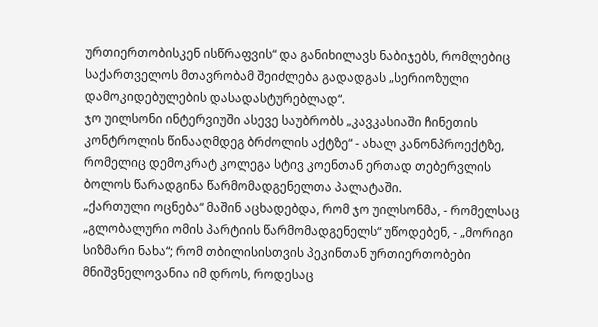ურთიერთობისკენ ისწრაფვის“ და განიხილავს ნაბიჯებს, რომლებიც საქართველოს მთავრობამ შეიძლება გადადგას „სერიოზული დამოკიდებულების დასადასტურებლად“.
ჯო უილსონი ინტერვიუში ასევე საუბრობს „კავკასიაში ჩინეთის კონტროლის წინააღმდეგ ბრძოლის აქტზე“ - ახალ კანონპროექტზე, რომელიც დემოკრატ კოლეგა სტივ კოენთან ერთად თებერვლის ბოლოს წარადგინა წარმომადგენელთა პალატაში.
„ქართული ოცნება“ მაშინ აცხადებდა, რომ ჯო უილსონმა, - რომელსაც „გლობალური ომის პარტიის წარმომადგენელს“ უწოდებენ, - „მორიგი სიზმარი ნახა“; რომ თბილისისთვის პეკინთან ურთიერთობები მნიშვნელოვანია იმ დროს, როდესაც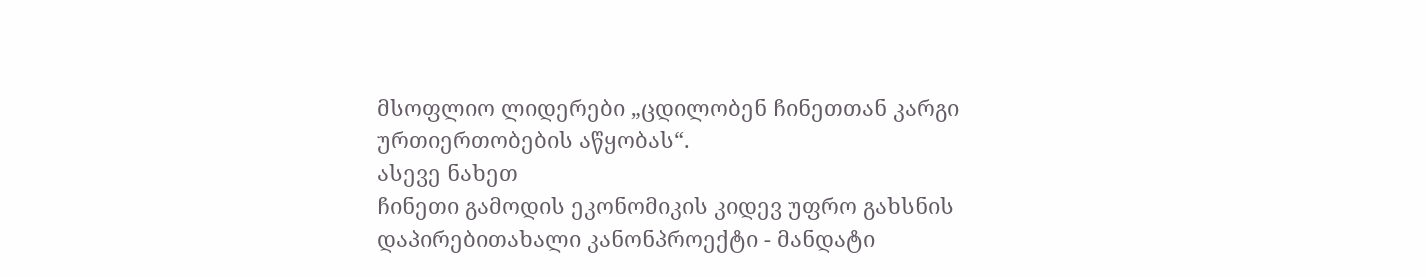მსოფლიო ლიდერები „ცდილობენ ჩინეთთან კარგი ურთიერთობების აწყობას“.
ასევე ნახეთ
ჩინეთი გამოდის ეკონომიკის კიდევ უფრო გახსნის დაპირებითახალი კანონპროექტი - მანდატი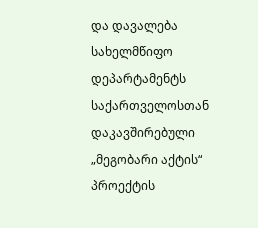და დავალება სახელმწიფო დეპარტამენტს
საქართველოსთან დაკავშირებული „მეგობარი აქტის“ პროექტის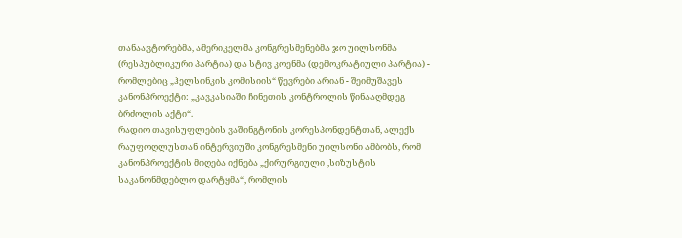თანაავტორებმა, ამერიკელმა კონგრესმენებმა ჯო უილსონმა (რესპუბლიკური პარტია) და სტივ კოენმა (დემოკრატიული პარტია) - რომლებიც „ჰელსინკის კომისიის“ წევრები არიან - შეიმუშავეს კანონპროექტი: „კავკასიაში ჩინეთის კონტროლის წინააღმდეგ ბრძოლის აქტი“.
რადიო თავისუფლების ვაშინგტონის კორესპონდენტთან, ალექს რაუფოღლუსთან ინტერვიუში კონგრესმენი უილსონი ამბობს, რომ კანონპროექტის მიღება იქნება „ქირურგიული ,სიზუსტის საკანონმდებლო დარტყმა“, რომლის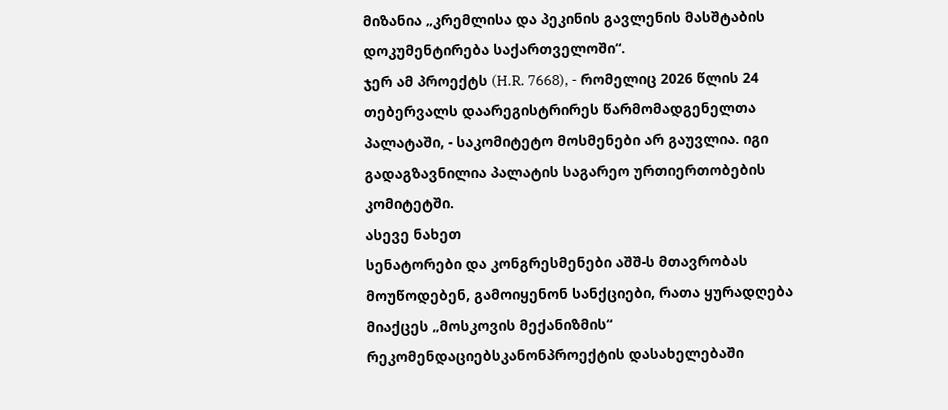მიზანია „კრემლისა და პეკინის გავლენის მასშტაბის დოკუმენტირება საქართველოში“.
ჯერ ამ პროექტს (H.R. 7668), - რომელიც 2026 წლის 24 თებერვალს დაარეგისტრირეს წარმომადგენელთა პალატაში, - საკომიტეტო მოსმენები არ გაუვლია. იგი გადაგზავნილია პალატის საგარეო ურთიერთობების კომიტეტში.
ასევე ნახეთ
სენატორები და კონგრესმენები აშშ-ს მთავრობას მოუწოდებენ, გამოიყენონ სანქციები, რათა ყურადღება მიაქცეს „მოსკოვის მექანიზმის“ რეკომენდაციებსკანონპროექტის დასახელებაში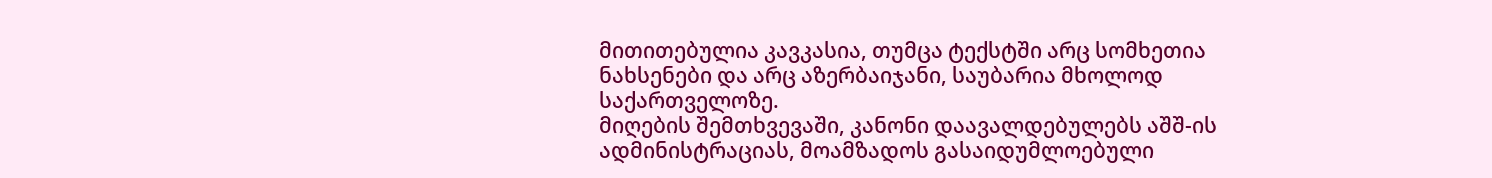მითითებულია კავკასია, თუმცა ტექსტში არც სომხეთია ნახსენები და არც აზერბაიჯანი, საუბარია მხოლოდ საქართველოზე.
მიღების შემთხვევაში, კანონი დაავალდებულებს აშშ-ის ადმინისტრაციას, მოამზადოს გასაიდუმლოებული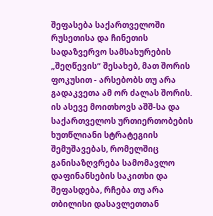შეფასება საქართველოში რუსეთისა და ჩინეთის სადაზვერვო სამსახურების „შეღწევის“ შესახებ, მათ შორის ფოკუსით - არსებობს თუ არა გადაკვეთა ამ ორ ძალას შორის.
ის ასევე მოითხოვს აშშ-სა და საქართველოს ურთიერთობების ხუთწლიანი სტრატეგიის შემუშავებას, რომელშიც განისაზღვრება სამომავლო დაფინანსების საკითხი და შეფასდება, რჩება თუ არა თბილისი დასავლეთთან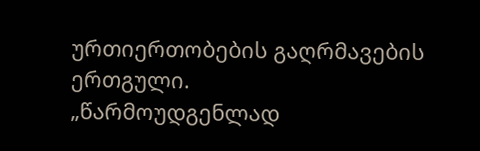ურთიერთობების გაღრმავების ერთგული.
„წარმოუდგენლად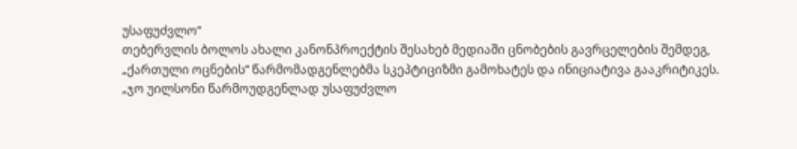უსაფუძვლო“
თებერვლის ბოლოს ახალი კანონპროექტის შესახებ მედიაში ცნობების გავრცელების შემდეგ, „ქართული ოცნების“ წარმომადგენლებმა სკეპტიციზმი გამოხატეს და ინიციატივა გააკრიტიკეს.
„ჯო უილსონი წარმოუდგენლად უსაფუძვლო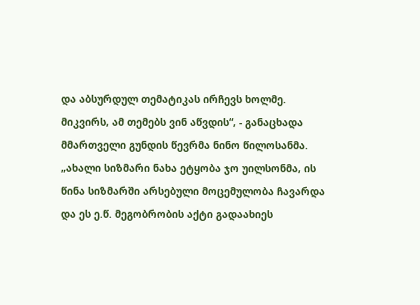და აბსურდულ თემატიკას ირჩევს ხოლმე. მიკვირს, ამ თემებს ვინ აწვდის“, - განაცხადა მმართველი გუნდის წევრმა ნინო წილოსანმა.
„ახალი სიზმარი ნახა ეტყობა ჯო უილსონმა, ის წინა სიზმარში არსებული მოცემულობა ჩავარდა და ეს ე.წ. მეგობრობის აქტი გადაახიეს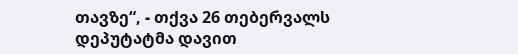თავზე“, - თქვა 26 თებერვალს დეპუტატმა დავით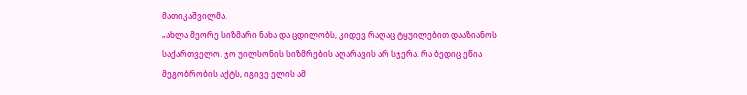მათიკაშვილმა.
„ახლა მეორე სიზმარი ნახა და ცდილობს, კიდევ რაღაც ტყუილებით დააზიანოს საქართველო. ჯო უილსონის სიზმრების აღარავის არ სჯერა. რა ბედიც ეწია მეგობრობის აქტს, იგივე ელის ამ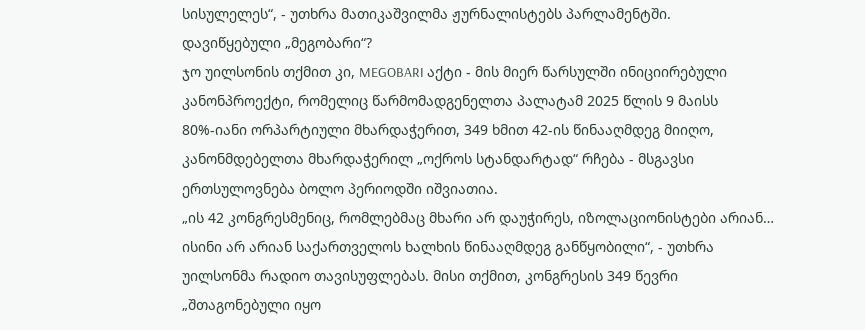სისულელეს“, - უთხრა მათიკაშვილმა ჟურნალისტებს პარლამენტში.
დავიწყებული „მეგობარი“?
ჯო უილსონის თქმით კი, MEGOBARI აქტი - მის მიერ წარსულში ინიციირებული კანონპროექტი, რომელიც წარმომადგენელთა პალატამ 2025 წლის 9 მაისს 80%-იანი ორპარტიული მხარდაჭერით, 349 ხმით 42-ის წინააღმდეგ მიიღო, კანონმდებელთა მხარდაჭერილ „ოქროს სტანდარტად“ რჩება - მსგავსი ერთსულოვნება ბოლო პერიოდში იშვიათია.
„ის 42 კონგრესმენიც, რომლებმაც მხარი არ დაუჭირეს, იზოლაციონისტები არიან… ისინი არ არიან საქართველოს ხალხის წინააღმდეგ განწყობილი“, - უთხრა უილსონმა რადიო თავისუფლებას. მისი თქმით, კონგრესის 349 წევრი „შთაგონებული იყო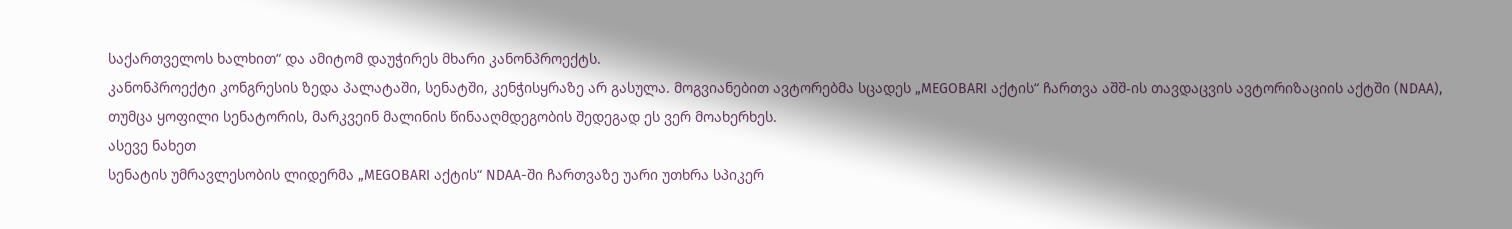საქართველოს ხალხით“ და ამიტომ დაუჭირეს მხარი კანონპროექტს.
კანონპროექტი კონგრესის ზედა პალატაში, სენატში, კენჭისყრაზე არ გასულა. მოგვიანებით ავტორებმა სცადეს „MEGOBARI აქტის“ ჩართვა აშშ-ის თავდაცვის ავტორიზაციის აქტში (NDAA), თუმცა ყოფილი სენატორის, მარკვეინ მალინის წინააღმდეგობის შედეგად ეს ვერ მოახერხეს.
ასევე ნახეთ
სენატის უმრავლესობის ლიდერმა „MEGOBARI აქტის“ NDAA-ში ჩართვაზე უარი უთხრა სპიკერ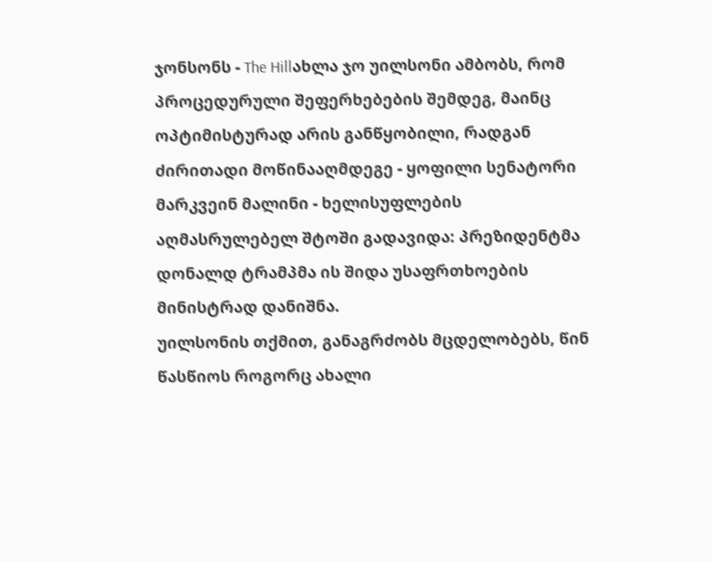ჯონსონს - The Hillახლა ჯო უილსონი ამბობს, რომ პროცედურული შეფერხებების შემდეგ, მაინც ოპტიმისტურად არის განწყობილი, რადგან ძირითადი მოწინააღმდეგე - ყოფილი სენატორი მარკვეინ მალინი - ხელისუფლების აღმასრულებელ შტოში გადავიდა: პრეზიდენტმა დონალდ ტრამპმა ის შიდა უსაფრთხოების მინისტრად დანიშნა.
უილსონის თქმით, განაგრძობს მცდელობებს, წინ წასწიოს როგორც ახალი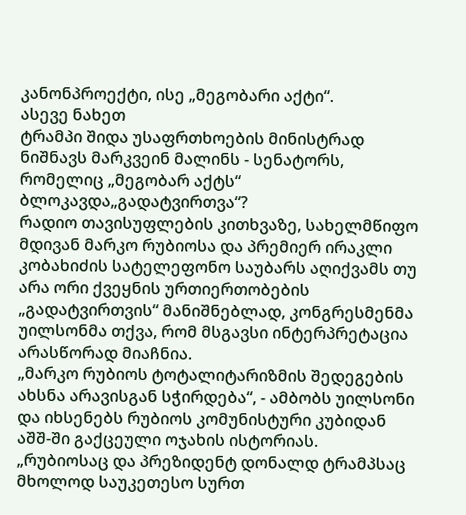კანონპროექტი, ისე „მეგობარი აქტი“.
ასევე ნახეთ
ტრამპი შიდა უსაფრთხოების მინისტრად ნიშნავს მარკვეინ მალინს - სენატორს, რომელიც „მეგობარ აქტს“ ბლოკავდა„გადატვირთვა“?
რადიო თავისუფლების კითხვაზე, სახელმწიფო მდივან მარკო რუბიოსა და პრემიერ ირაკლი კობახიძის სატელეფონო საუბარს აღიქვამს თუ არა ორი ქვეყნის ურთიერთობების „გადატვირთვის“ მანიშნებლად, კონგრესმენმა უილსონმა თქვა, რომ მსგავსი ინტერპრეტაცია არასწორად მიაჩნია.
„მარკო რუბიოს ტოტალიტარიზმის შედეგების ახსნა არავისგან სჭირდება“, - ამბობს უილსონი და იხსენებს რუბიოს კომუნისტური კუბიდან აშშ-ში გაქცეული ოჯახის ისტორიას.
„რუბიოსაც და პრეზიდენტ დონალდ ტრამპსაც მხოლოდ საუკეთესო სურთ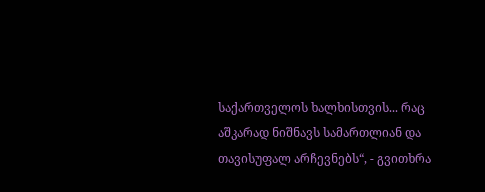საქართველოს ხალხისთვის... რაც აშკარად ნიშნავს სამართლიან და თავისუფალ არჩევნებს“, - გვითხრა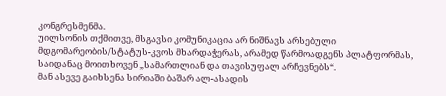კონგრესმენმა.
უილსონის თქმითვე, მსგავსი კომუნიკაცია არ ნიშნავს არსებული მდგომარეობის/სტატუს-კვოს მხარდაჭერას, არამედ წარმოადგენს პლატფორმას, საიდანაც მოითხოვენ „სამართლიან და თავისუფალ არჩევნებს“.
მან ასევე გაიხსენა სირიაში ბაშარ ალ-ასადის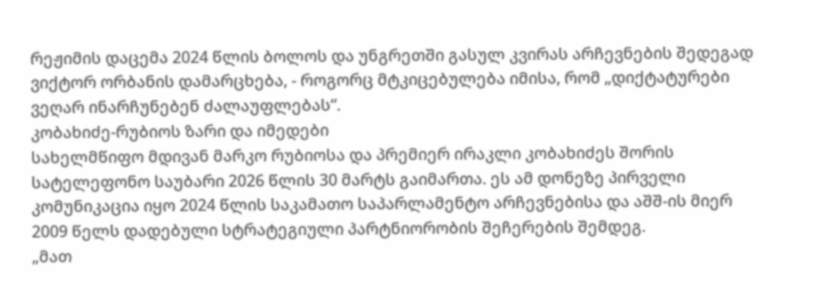რეჟიმის დაცემა 2024 წლის ბოლოს და უნგრეთში გასულ კვირას არჩევნების შედეგად ვიქტორ ორბანის დამარცხება, - როგორც მტკიცებულება იმისა, რომ „დიქტატურები ვეღარ ინარჩუნებენ ძალაუფლებას“.
კობახიძე-რუბიოს ზარი და იმედები
სახელმწიფო მდივან მარკო რუბიოსა და პრემიერ ირაკლი კობახიძეს შორის სატელეფონო საუბარი 2026 წლის 30 მარტს გაიმართა. ეს ამ დონეზე პირველი კომუნიკაცია იყო 2024 წლის საკამათო საპარლამენტო არჩევნებისა და აშშ-ის მიერ 2009 წელს დადებული სტრატეგიული პარტნიორობის შეჩერების შემდეგ.
„მათ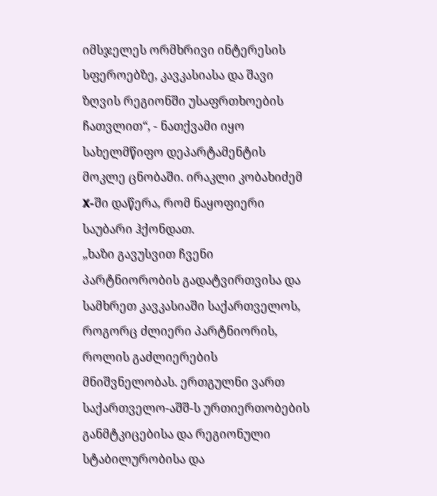იმსჯელეს ორმხრივი ინტერესის სფეროებზე, კავკასიასა და შავი ზღვის რეგიონში უსაფრთხოების ჩათვლით“, - ნათქვამი იყო სახელმწიფო დეპარტამენტის მოკლე ცნობაში. ირაკლი კობახიძემ X-ში დაწერა, რომ ნაყოფიერი საუბარი ჰქონდათ.
„ხაზი გავუსვით ჩვენი პარტნიორობის გადატვირთვისა და სამხრეთ კავკასიაში საქართველოს, როგორც ძლიერი პარტნიორის, როლის გაძლიერების მნიშვნელობას. ერთგულნი ვართ საქართველო-აშშ-ს ურთიერთობების განმტკიცებისა და რეგიონული სტაბილურობისა და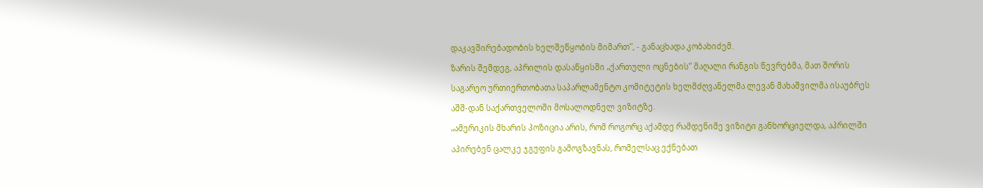დაკავშირებადობის ხელშეწყობის მიმართ“, - განაცხადა კობახიძემ.
ზარის შემდეგ, აპრილის დასაწყისში „ქართული ოცნების“ მაღალი რანგის წევრებმა, მათ შორის საგარეო ურთიერთობათა საპარლამენტო კომიტეტის ხელმძღვანელმა ლევან მახაშვილმა ისაუბრეს აშშ-დან საქართველოში მოსალოდნელ ვიზიტზე.
„ამერიკის მხარის პოზიცია არის, რომ როგორც აქამდე რამდენიმე ვიზიტი განხორციელდა, აპრილში აპირებენ ცალკე ჯგუფის გამოგზავნას, რომელსაც ექნებათ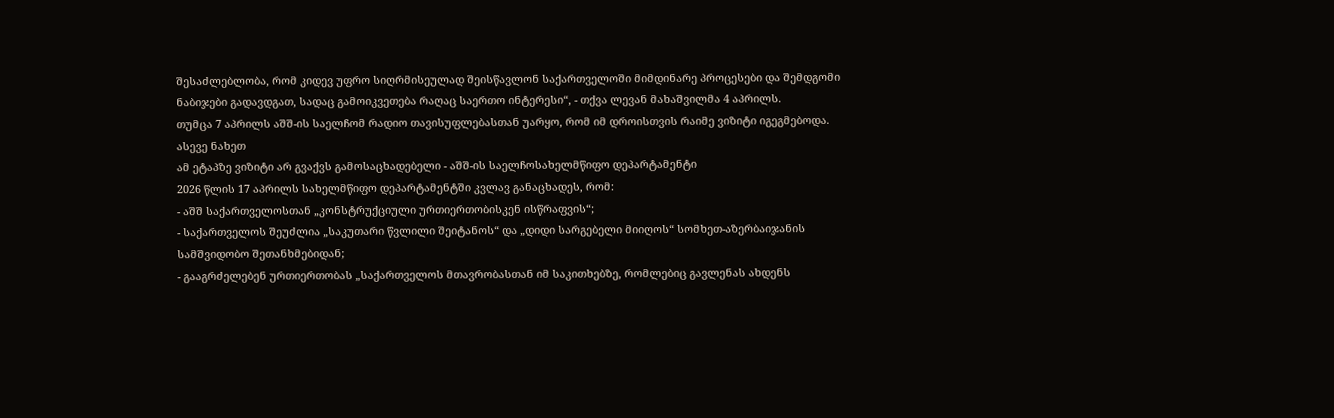შესაძლებლობა, რომ კიდევ უფრო სიღრმისეულად შეისწავლონ საქართველოში მიმდინარე პროცესები და შემდგომი ნაბიჯები გადავდგათ, სადაც გამოიკვეთება რაღაც საერთო ინტერესი“, - თქვა ლევან მახაშვილმა 4 აპრილს.
თუმცა 7 აპრილს აშშ-ის საელჩომ რადიო თავისუფლებასთან უარყო, რომ იმ დროისთვის რაიმე ვიზიტი იგეგმებოდა.
ასევე ნახეთ
ამ ეტაპზე ვიზიტი არ გვაქვს გამოსაცხადებელი - აშშ-ის საელჩოსახელმწიფო დეპარტამენტი
2026 წლის 17 აპრილს სახელმწიფო დეპარტამენტში კვლავ განაცხადეს, რომ:
- აშშ საქართველოსთან „კონსტრუქციული ურთიერთობისკენ ისწრაფვის“;
- საქართველოს შეუძლია „საკუთარი წვლილი შეიტანოს“ და „დიდი სარგებელი მიიღოს“ სომხეთ-აზერბაიჯანის სამშვიდობო შეთანხმებიდან;
- გააგრძელებენ ურთიერთობას „საქართველოს მთავრობასთან იმ საკითხებზე, რომლებიც გავლენას ახდენს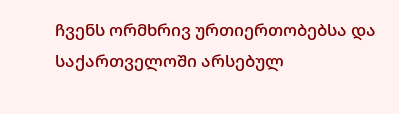ჩვენს ორმხრივ ურთიერთობებსა და საქართველოში არსებულ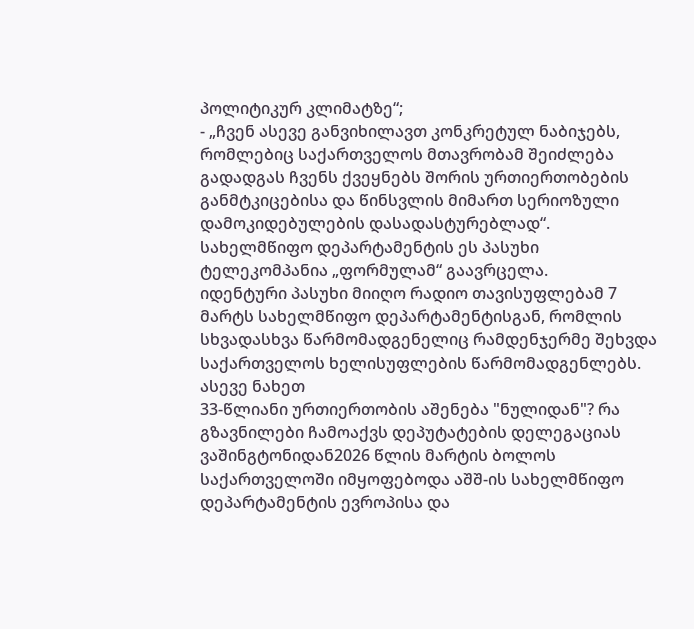პოლიტიკურ კლიმატზე“;
- „ჩვენ ასევე განვიხილავთ კონკრეტულ ნაბიჯებს, რომლებიც საქართველოს მთავრობამ შეიძლება გადადგას ჩვენს ქვეყნებს შორის ურთიერთობების განმტკიცებისა და წინსვლის მიმართ სერიოზული დამოკიდებულების დასადასტურებლად“.
სახელმწიფო დეპარტამენტის ეს პასუხი ტელეკომპანია „ფორმულამ“ გაავრცელა.
იდენტური პასუხი მიიღო რადიო თავისუფლებამ 7 მარტს სახელმწიფო დეპარტამენტისგან, რომლის სხვადასხვა წარმომადგენელიც რამდენჯერმე შეხვდა საქართველოს ხელისუფლების წარმომადგენლებს.
ასევე ნახეთ
33-წლიანი ურთიერთობის აშენება "ნულიდან"? რა გზავნილები ჩამოაქვს დეპუტატების დელეგაციას ვაშინგტონიდან2026 წლის მარტის ბოლოს საქართველოში იმყოფებოდა აშშ-ის სახელმწიფო დეპარტამენტის ევროპისა და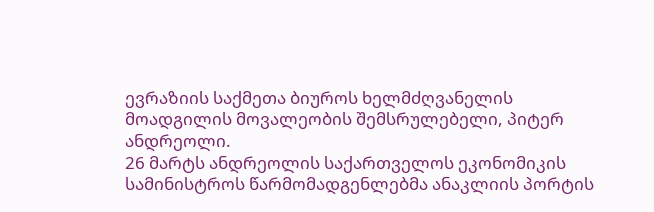ევრაზიის საქმეთა ბიუროს ხელმძღვანელის მოადგილის მოვალეობის შემსრულებელი, პიტერ ანდრეოლი.
26 მარტს ანდრეოლის საქართველოს ეკონომიკის სამინისტროს წარმომადგენლებმა ანაკლიის პორტის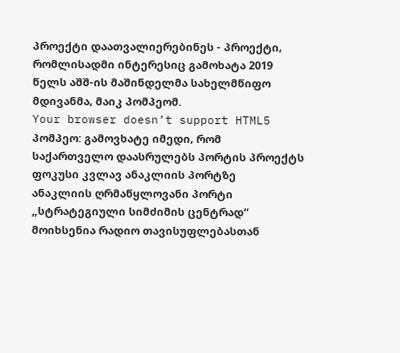პროექტი დაათვალიერებინეს - პროექტი, რომლისადმი ინტერესიც გამოხატა 2019 წელს აშშ-ის მაშინდელმა სახელმწიფო მდივანმა, მაიკ პომპეომ.
Your browser doesn’t support HTML5
პომპეო: გამოვხატე იმედი, რომ საქართველო დაასრულებს პორტის პროექტს
ფოკუსი კვლავ ანაკლიის პორტზე
ანაკლიის ღრმაწყლოვანი პორტი „სტრატეგიული სიმძიმის ცენტრად“ მოიხსენია რადიო თავისუფლებასთან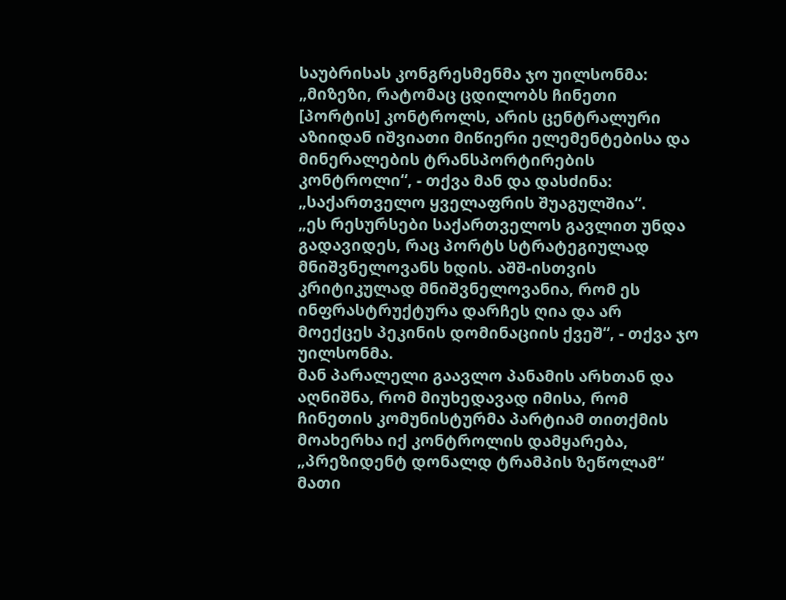საუბრისას კონგრესმენმა ჯო უილსონმა:
„მიზეზი, რატომაც ცდილობს ჩინეთი [პორტის] კონტროლს, არის ცენტრალური აზიიდან იშვიათი მიწიერი ელემენტებისა და მინერალების ტრანსპორტირების კონტროლი“, - თქვა მან და დასძინა: „საქართველო ყველაფრის შუაგულშია“.
„ეს რესურსები საქართველოს გავლით უნდა გადავიდეს, რაც პორტს სტრატეგიულად მნიშვნელოვანს ხდის. აშშ-ისთვის კრიტიკულად მნიშვნელოვანია, რომ ეს ინფრასტრუქტურა დარჩეს ღია და არ მოექცეს პეკინის დომინაციის ქვეშ“, - თქვა ჯო უილსონმა.
მან პარალელი გაავლო პანამის არხთან და აღნიშნა, რომ მიუხედავად იმისა, რომ ჩინეთის კომუნისტურმა პარტიამ თითქმის მოახერხა იქ კონტროლის დამყარება, „პრეზიდენტ დონალდ ტრამპის ზეწოლამ“ მათი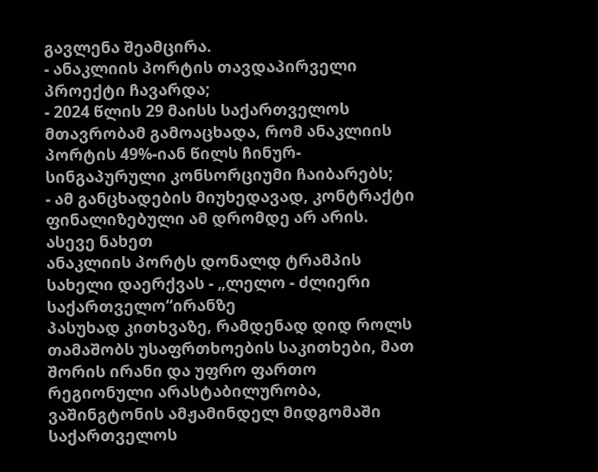გავლენა შეამცირა.
- ანაკლიის პორტის თავდაპირველი პროექტი ჩავარდა;
- 2024 წლის 29 მაისს საქართველოს მთავრობამ გამოაცხადა, რომ ანაკლიის პორტის 49%-იან წილს ჩინურ-სინგაპურული კონსორციუმი ჩაიბარებს;
- ამ განცხადების მიუხედავად, კონტრაქტი ფინალიზებული ამ დრომდე არ არის.
ასევე ნახეთ
ანაკლიის პორტს დონალდ ტრამპის სახელი დაერქვას - „ლელო - ძლიერი საქართველო“ირანზე
პასუხად კითხვაზე, რამდენად დიდ როლს თამაშობს უსაფრთხოების საკითხები, მათ შორის ირანი და უფრო ფართო რეგიონული არასტაბილურობა, ვაშინგტონის ამჟამინდელ მიდგომაში საქართველოს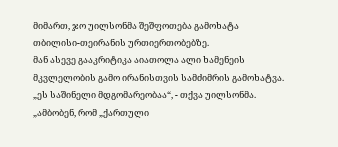მიმართ, ჯო უილსონმა შეშფოთება გამოხატა თბილისი-თეირანის ურთიერთობებზე.
მან ასევე გააკრიტიკა აიათოლა ალი ხამენეის მკვლელობის გამო ირანისთვის სამძიმრის გამოხატვა.
„ეს საშინელი მდგომარეობაა“, - თქვა უილსონმა. „ამბობენ, რომ „ქართული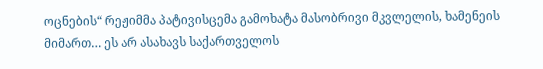ოცნების“ რეჟიმმა პატივისცემა გამოხატა მასობრივი მკვლელის, ხამენეის მიმართ… ეს არ ასახავს საქართველოს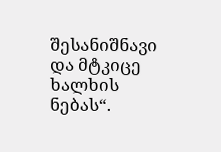შესანიშნავი და მტკიცე ხალხის ნებას“.